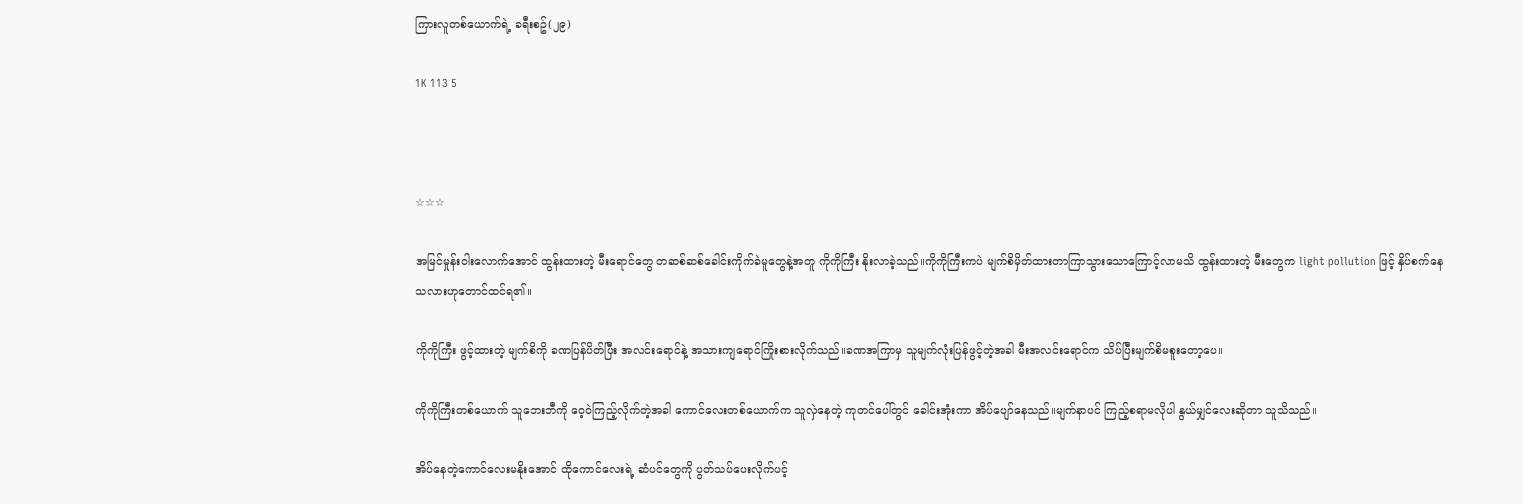ကြားလူတစ်ယောက်ရဲ့ ခရီးစဥ်(၂၉)

1K 113 5



☆☆☆

အမြင်မှုန်းဝါးလောက်အောင် ထွန်းထားတဲ့ မီးရောင်တွေ တဆစ်ဆစ်ခေါင်းကိုက်ခဲမူတွေနဲ့အတူ ကိုကိုကြီး နိုးလာခဲ့သည်။ကိုကိုကြီးကပဲ မျက်စိမှိတ်ထားတာကြာသွားသောကြောင့်လာမသိ ထွန်းထားတဲ့ မီးတွေက light pollution ဖြင့် နှိပ်စက်နေသလားဟုတောင်ထင်ရ၏။

ကိုကိုကြီး ဖွင့်ထားတဲ့ မျက်စိကို ခဏပြန်ပိတ်ပြီး အလင်းရောင်နဲ့ အသားကျရောင်ကြိုးစားလိုက်သည်။ခဏအကြာမှ သူမျက်လုံးပြန်ဖွင့်တဲ့အခါ မီးအလင်းရောင်က သိပ်ပြီးမျက်စိမစူးတော့ပေ။

ကိုကိုကြီးတစ်ယောက် သူဘေးဘီကို ဝေ့ဝဲကြည့်လိုက်တဲ့အခါ ကောင်လေးတစ်ယောက်က သူလှဲနေတဲ့ ကုတင်ပေါ်တွင် ခေါင်းအုံးကာ အိပ်ပျော်နေသည်။မျက်နာပင် ကြည့်စရာမလိုပါ နွယ်မျှင်လေးဆိုတာ သူသိသည်။

အိပ်နေတဲ့ကောင်လေးမနိုးအောင် ထိုကောင်လေးရဲ့ ဆံပင်တွေကို ပွတ်သပ်ပေးလိုက်ပင့်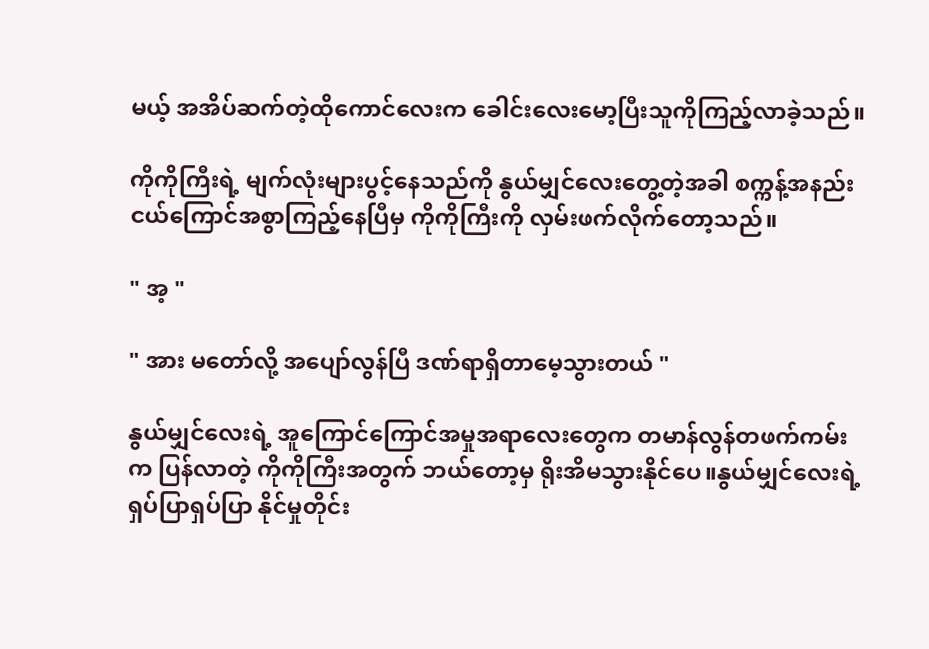မယ့် အအိပ်ဆက်တဲ့ထိုကောင်လေးက ခေါင်းလေးမော့ပြီးသူကိုကြည့်လာခဲ့သည်။

ကိုကိုကြီးရဲ့ မျက်လုံးများပွင့်နေသည်ကို နွယ်မျှင်လေးတွေ့တဲ့အခါ စက္ကန့်အနည်းငယ်ကြောင်အစွာကြည့်နေပြီမှ ကိုကိုကြီးကို လှမ်းဖက်လိုက်တော့သည်။

" အ့ "

" အား မတော်လို့ အပျော်လွန်ပြီ ဒဏ်ရာရှိတာမေ့သွားတယ် "

နွယ်မျှင်လေးရဲ့ အူကြောင်ကြောင်အမှုအရာလေးတွေက တမာန်လွန်တဖက်ကမ်းက ပြန်လာတဲ့ ကိုကိုကြီးအတွက် ဘယ်တော့မှ ရိုးအိမသွားနိုင်ပေ။နွယ်မျှင်လေးရဲ့ ရှပ်ပြာရှပ်ပြာ နိုင်မှုတိုင်း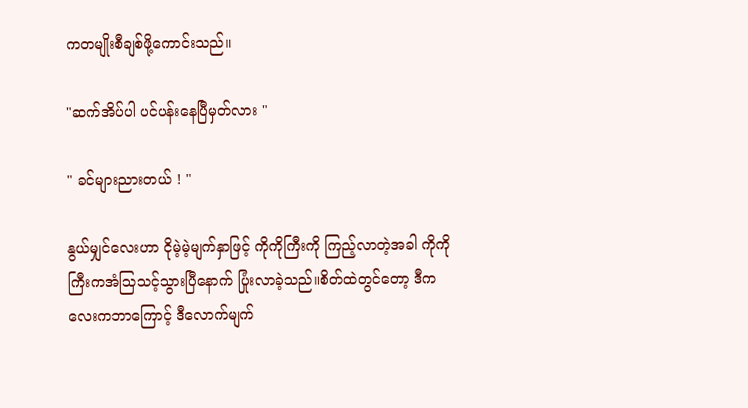ကတမျိုးစီချစ်ဖို့ကောင်းသည်။

"ဆက်အိပ်ပါ ပင်ပန်းနေပြီမှတ်လား "

" ခင်များညားတယ် ! "

နွယ်မျှင်လေးဟာ ငိုမဲ့မဲ့မျက်နှာဖြင့် ကိုကိုကြီးကို ကြည့်လာတဲ့အခါ ကိုကိုကြီးကအံသြသင့်သွားပြီနောက် ပြုံးလာခဲ့သည်။စိတ်ထဲတွင်တော့ ဒီကလေးကဘာကြောင့် ဒီလောက်မျက်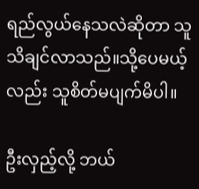ရည်လွယ်နေသလဲဆိုတာ သူသိချင်လာသည်။သို့ပေမယ့်လည်း သူစိတ်မပျက်မိပါ။

ဦးလှည့်လို့ ဘယ်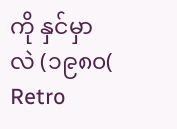ကို နှင်မှာလဲ (၁၉၈၀( Retro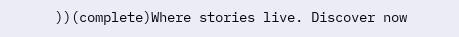))(complete)Where stories live. Discover now